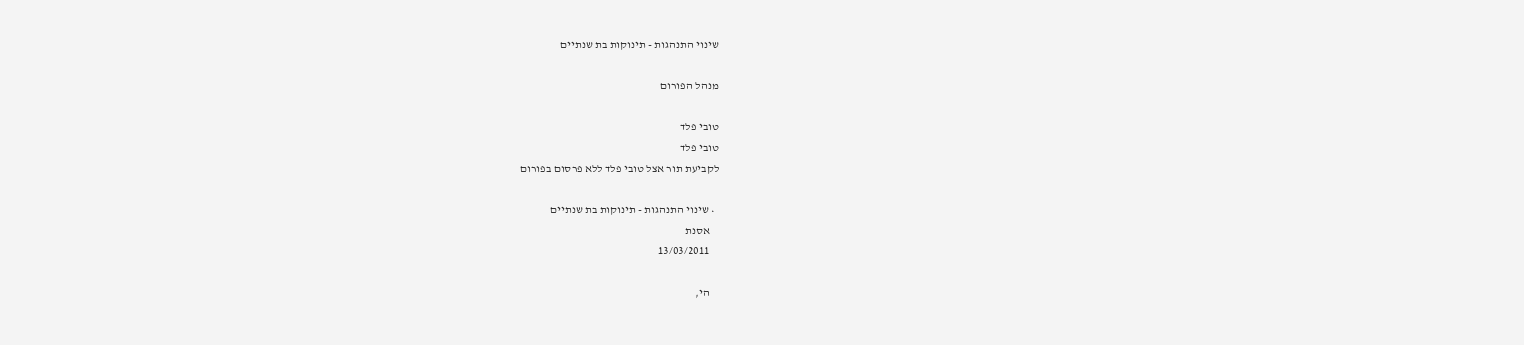שינוי התנהגות - תינוקות בת שנתיים

מנהל הפורום

טובי פלד
טובי פלד
לקביעת תור אצל טובי פלד ללא פרסום בפורום

  • שינוי התנהגות - תינוקות בת שנתיים
    אסנת
    13/03/2011

    הי,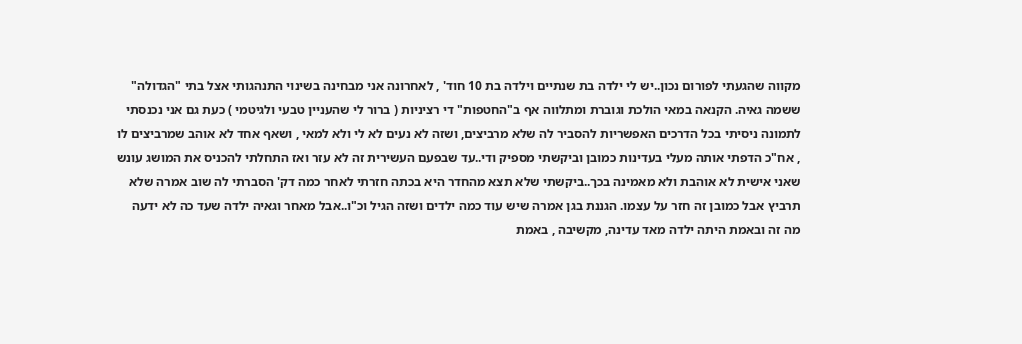מקווה שהגעתי לפורום נכון..יש לי ילדה בת שנתיים וילדה בת 10 חוד' , לאחרונה אני מבחינה בשינוי התנהגותי אצל בתי "הגדולה" ששמה גאיה. הקנאה במאי הולכת וגוברת ומתלווה אף ב"החטפות" די רציניות ( ברור לי שהעניין טבעי ולגיטמי ) כעת גם אני נכנסתי לתמונה ניסיתי בכל הדרכים האפשריות להסביר לה שלא מרביצים, ושזה לא נעים לא לי ולא למאי , ושאף אחד לא אוהב שמרביצים לו , אח"כ הדפתי אותה מעלי בעדינות כמובן וביקשתי מספיק ודי..עד שבפעם העשירית זה לא עזר ואז התחלתי להכניס את המושג עונש שאני אישית לא אוהבת ולא מאמינה בכך..ביקשתי שלא תצא מהחדר היא בכתה חזרתי לאחר כמה דק' הסברתי לה שוב אמרה שלא תרביץ אבל כמובן זה חזר על עצמו. הגננת בגן אמרה שיש עוד כמה ילדים ושזה הגיל וכ"ו..אבל מאחר וגאיה ילדה שעד כה לא ידעה מה זה ובאמת היתה ילדה מאד עדינה, מקשיבה , באמת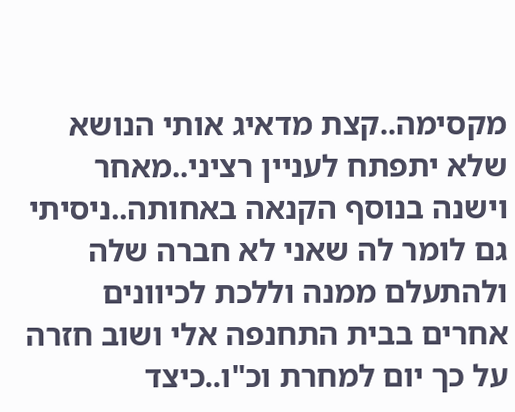מקסימה..קצת מדאיג אותי הנושא שלא יתפתח לעניין רציני..מאחר וישנה בנוסף הקנאה באחותה..ניסיתי גם לומר לה שאני לא חברה שלה ולהתעלם ממנה וללכת לכיוונים אחרים בבית התחנפה אלי ושוב חזרה על כך יום למחרת וכ"ו..כיצד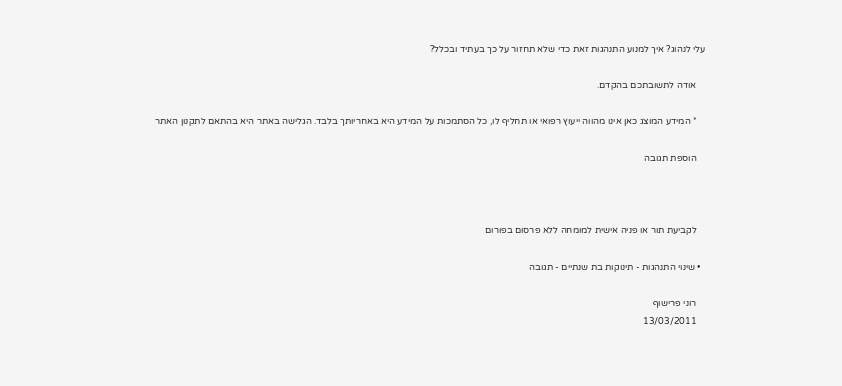עלי לנהוג? איך למנוע התנהגות זאת כדי שלא תחזור על כך בעתיד ובכלל?

    אודה לתשובתכם בהקדם.

    * המידע המוצג כאן אינו מהווה ייעוץ רפואי או תחליף לו, כל הסתמכות על המידע היא באחריותך בלבד. הגלישה באתר היא בהתאם לתקנון האתר

    הוספת תגובה



    לקביעת תור או פניה אישית למומחה ללא פרסום בפורום

  • שינוי התנהגות - תינוקות בת שנתיים - תגובה

    רוני פרישוף
    13/03/2011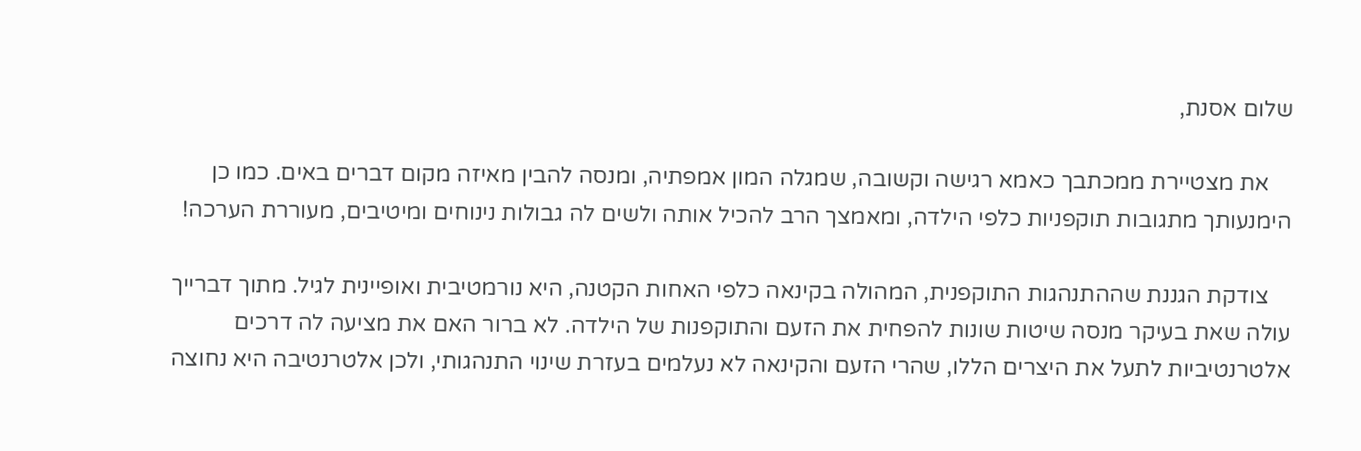שלום אסנת,

    את מצטיירת ממכתבך כאמא רגישה וקשובה, שמגלה המון אמפתיה, ומנסה להבין מאיזה מקום דברים באים. כמו כן הימנעותך מתגובות תוקפניות כלפי הילדה, ומאמצך הרב להכיל אותה ולשים לה גבולות נינוחים ומיטיבים, מעוררת הערכה!

    צודקת הגננת שההתנהגות התוקפנית, המהולה בקינאה כלפי האחות הקטנה, היא נורמטיבית ואופיינית לגיל. מתוך דברייך עולה שאת בעיקר מנסה שיטות שונות להפחית את הזעם והתוקפנות של הילדה. לא ברור האם את מציעה לה דרכים אלטרנטיביות לתעל את היצרים הללו, שהרי הזעם והקינאה לא נעלמים בעזרת שינוי התנהגותי, ולכן אלטרנטיבה היא נחוצה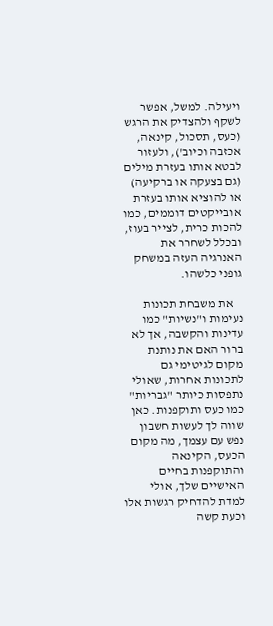ויעילה. למשל, אפשר לשקף ולהצדיק את הרגש (כעס, תסכול, קינאה, אכזבה וכיוב'), ולעזור לבטא אותו בעזרת מילים (גם בצעקה או ברקיעה) או להוציא אותו בעזרת אובייקטים דוממים, כמו להכות כרית, לצייר בעוז, ובכלל לשחרר את האנרגיה העזה במשחק גופני כלשהו.

    את משבחת תכונות נעימות ו"נשיות" כמו עדינות והקשבה, אך לא ברור האם את נותנת מקום לגיטימי גם לתכונות אחרות, שאולי נתפסות כיותר "גבריות" כמו כעס ותוקפנות. כאן שווה לך לעשות חשבון נפש עם עצמך, מה מקום הכעס, הקינאה והתוקפנות בחיים האישיים שלך, אולי למדת להדחיק רגשות אלו וכעת קשה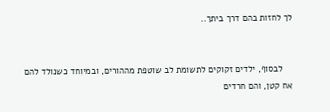לך לחזות בהם דרך ביתך..


    לבסוף, ילדים זקוקים לתשומת לב שוטפת מההורים, ובמיוחד כשנולד להם אח קטן, והם חרדים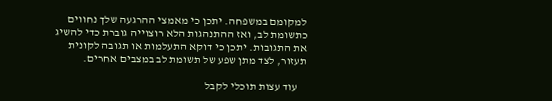למקומם במשפחה. יתכן כי מאמצי ההרגעה שלך נחווים כתשומת לב, ואז ההתנהגות הלא רוצוייה גוברת כדי להשיג את התגובות. יתכן כי דוקא התעלמות או תגובה לקונית תעזור, לצד מתן שפע של תשומת לב במצבים אחרים.

    עוד עצות תוכלי לקבל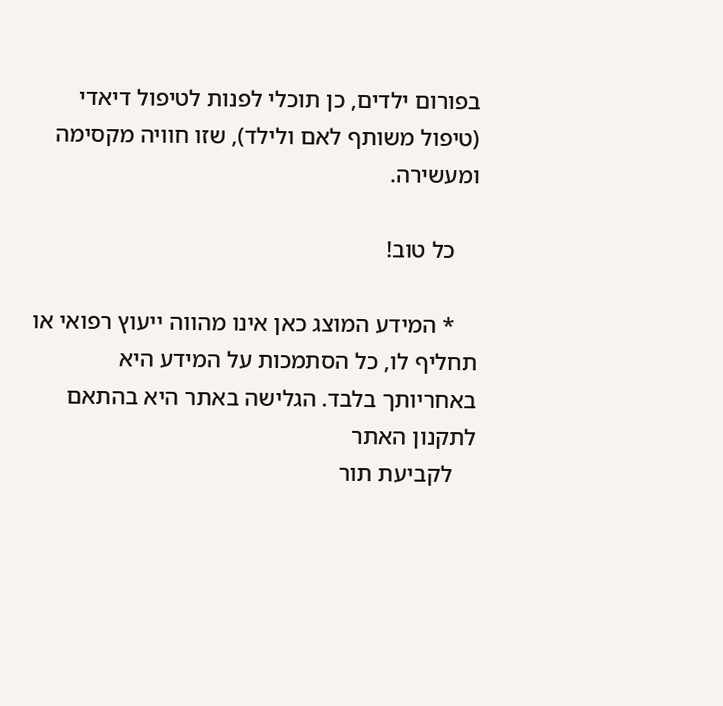בפורום ילדים, כן תוכלי לפנות לטיפול דיאדי (טיפול משותף לאם ולילד), שזו חוויה מקסימה ומעשירה.

    כל טוב!

    * המידע המוצג כאן אינו מהווה ייעוץ רפואי או תחליף לו, כל הסתמכות על המידע היא באחריותך בלבד. הגלישה באתר היא בהתאם לתקנון האתר
    לקביעת תור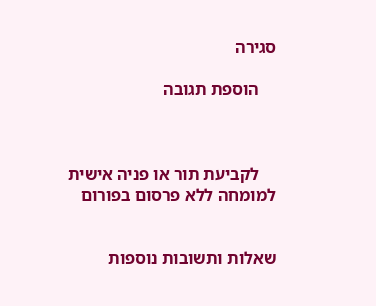סגירה

    הוספת תגובה



    לקביעת תור או פניה אישית למומחה ללא פרסום בפורום


שאלות ותשובות נוספות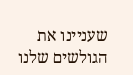שעניינו את הגולשים שלנו